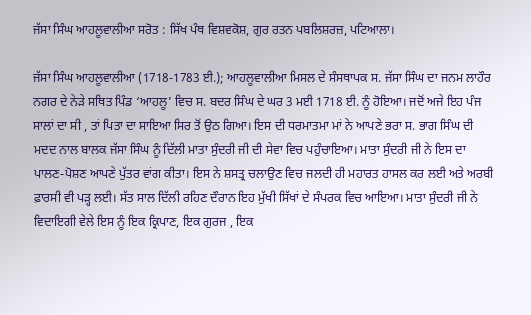ਜੱਸਾ ਸਿੰਘ ਆਹਲੂਵਾਲੀਆ ਸਰੋਤ : ਸਿੱਖ ਪੰਥ ਵਿਸ਼ਵਕੋਸ਼, ਗੁਰ ਰਤਨ ਪਬਲਿਸ਼ਰਜ਼, ਪਟਿਆਲਾ।

ਜੱਸਾ ਸਿੰਘ ਆਹਲੂਵਾਲੀਆ (1718-1783 ਈ.); ਆਹਲੂਵਾਲੀਆ ਮਿਸਲ ਦੇ ਸੰਸਥਾਪਕ ਸ. ਜੱਸਾ ਸਿੰਘ ਦਾ ਜਨਮ ਲਾਹੌਰ ਨਗਰ ਦੇ ਨੇੜੇ ਸਥਿਤ ਪਿੰਡ ‘ਆਹਲੂ’ ਵਿਚ ਸ. ਬਦਰ ਸਿੰਘ ਦੇ ਘਰ 3 ਮਈ 1718 ਈ. ਨੂੰ ਹੋਇਆ। ਜਦੋਂ ਅਜੇ ਇਹ ਪੰਜ ਸਾਲਾਂ ਦਾ ਸੀ , ਤਾਂ ਪਿਤਾ ਦਾ ਸਾਇਆ ਸਿਰ ਤੋਂ ਉਠ ਗਿਆ। ਇਸ ਦੀ ਧਰਮਾਤਮਾ ਮਾਂ ਨੇ ਆਪਣੇ ਭਰਾ ਸ. ਭਾਗ ਸਿੰਘ ਦੀ ਮਦਦ ਨਾਲ ਬਾਲਕ ਜੱਸਾ ਸਿੰਘ ਨੂੰ ਦਿੱਲੀ ਮਾਤਾ ਸੁੰਦਰੀ ਜੀ ਦੀ ਸੇਵਾ ਵਿਚ ਪਹੁੰਚਾਇਆ। ਮਾਤਾ ਸੁੰਦਰੀ ਜੀ ਨੇ ਇਸ ਦਾ ਪਾਲਣ-ਪੋਸ਼ਣ ਆਪਣੇ ਪੁੱਤਰ ਵਾਂਗ ਕੀਤਾ। ਇਸ ਨੇ ਸ਼ਸਤ੍ਰ ਚਲਾਉਣ ਵਿਚ ਜਲਦੀ ਹੀ ਮਹਾਰਤ ਹਾਸਲ ਕਰ ਲਈ ਅਤੇ ਅਰਬੀ ਫ਼ਾਰਸੀ ਵੀ ਪੜ੍ਹ ਲਈ। ਸੱਤ ਸਾਲ ਦਿੱਲੀ ਰਹਿਣ ਦੌਰਾਨ ਇਹ ਮੁੱਖੀ ਸਿੱਖਾਂ ਦੇ ਸੰਪਰਕ ਵਿਚ ਆਇਆ। ਮਾਤਾ ਸੁੰਦਰੀ ਜੀ ਨੇ ਵਿਦਾਇਗੀ ਵੇਲੇ ਇਸ ਨੂੰ ਇਕ ਕ੍ਰਿਪਾਣ, ਇਕ ਗੁਰਜ , ਇਕ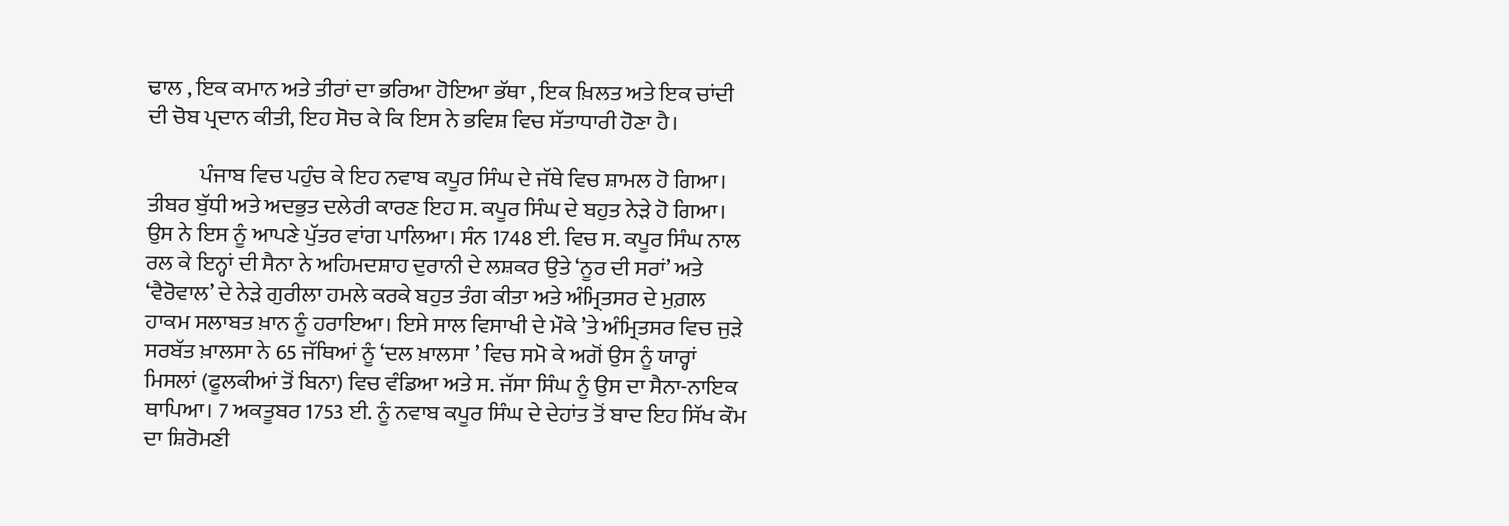ਢਾਲ , ਇਕ ਕਮਾਨ ਅਤੇ ਤੀਰਾਂ ਦਾ ਭਰਿਆ ਹੋਇਆ ਭੱਥਾ , ਇਕ ਖ਼ਿਲਤ ਅਤੇ ਇਕ ਚਾਂਦੀ ਦੀ ਚੋਬ ਪ੍ਰਦਾਨ ਕੀਤੀ, ਇਹ ਸੋਚ ਕੇ ਕਿ ਇਸ ਨੇ ਭਵਿਸ਼ ਵਿਚ ਸੱਤਾਧਾਰੀ ਹੋਣਾ ਹੈ।

            ਪੰਜਾਬ ਵਿਚ ਪਹੁੰਚ ਕੇ ਇਹ ਨਵਾਬ ਕਪੂਰ ਸਿੰਘ ਦੇ ਜੱਥੇ ਵਿਚ ਸ਼ਾਮਲ ਹੋ ਗਿਆ। ਤੀਬਰ ਬੁੱਧੀ ਅਤੇ ਅਦਭੁਤ ਦਲੇਰੀ ਕਾਰਣ ਇਹ ਸ. ਕਪੂਰ ਸਿੰਘ ਦੇ ਬਹੁਤ ਨੇੜੇ ਹੋ ਗਿਆ। ਉਸ ਨੇ ਇਸ ਨੂੰ ਆਪਣੇ ਪੁੱਤਰ ਵਾਂਗ ਪਾਲਿਆ। ਸੰਨ 1748 ਈ. ਵਿਚ ਸ. ਕਪੂਰ ਸਿੰਘ ਨਾਲ ਰਲ ਕੇ ਇਨ੍ਹਾਂ ਦੀ ਸੈਨਾ ਨੇ ਅਹਿਮਦਸ਼ਾਹ ਦੁਰਾਨੀ ਦੇ ਲਸ਼ਕਰ ਉਤੇ ‘ਨੂਰ ਦੀ ਸਰਾਂ’ ਅਤੇ ‘ਵੈਰੋਵਾਲ’ ਦੇ ਨੇੜੇ ਗੁਰੀਲਾ ਹਮਲੇ ਕਰਕੇ ਬਹੁਤ ਤੰਗ ਕੀਤਾ ਅਤੇ ਅੰਮ੍ਰਿਤਸਰ ਦੇ ਮੁਗ਼ਲ ਹਾਕਮ ਸਲਾਬਤ ਖ਼ਾਨ ਨੂੰ ਹਰਾਇਆ। ਇਸੇ ਸਾਲ ਵਿਸਾਖੀ ਦੇ ਮੌਕੇ ’ਤੇ ਅੰਮ੍ਰਿਤਸਰ ਵਿਚ ਜੁੜੇ ਸਰਬੱਤ ਖ਼ਾਲਸਾ ਨੇ 65 ਜੱਥਿਆਂ ਨੂੰ ‘ਦਲ ਖ਼ਾਲਸਾ ’ ਵਿਚ ਸਮੋ ਕੇ ਅਗੋਂ ਉਸ ਨੂੰ ਯਾਰ੍ਹਾਂ ਮਿਸਲਾਂ (ਫੂਲਕੀਆਂ ਤੋਂ ਬਿਨਾ) ਵਿਚ ਵੰਡਿਆ ਅਤੇ ਸ. ਜੱਸਾ ਸਿੰਘ ਨੂੰ ਉਸ ਦਾ ਸੈਨਾ-ਨਾਇਕ ਥਾਪਿਆ। 7 ਅਕਤੂਬਰ 1753 ਈ. ਨੂੰ ਨਵਾਬ ਕਪੂਰ ਸਿੰਘ ਦੇ ਦੇਹਾਂਤ ਤੋਂ ਬਾਦ ਇਹ ਸਿੱਖ ਕੌਮ ਦਾ ਸ਼ਿਰੋਮਣੀ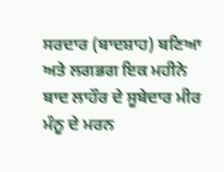ਸਰਦਾਰ (ਬਾਦਸ਼ਾਹ) ਬਣਿਆ ਅਤੇ ਲਗਭਗ ਇਕ ਮਹੀਨੇ ਬਾਦ ਲਾਹੌਰ ਦੇ ਸੂਬੇਦਾਰ ਮੀਰ ਮੰਨੂ ਦੇ ਮਰਨ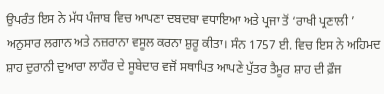ਉਪਰੰਤ ਇਸ ਨੇ ਮੱਧ ਪੰਜਾਬ ਵਿਚ ਆਪਣਾ ਦਬਦਬਾ ਵਧਾਇਆ ਅਤੇ ਪ੍ਰਜਾ ਤੋਂ ‘ਰਾਖੀ ਪ੍ਰਣਾਲੀ ’ ਅਨੁਸਾਰ ਲਗਾਨ ਅਤੇ ਨਜ਼ਰਾਨਾ ਵਸੂਲ ਕਰਨਾ ਸ਼ੁਰੂ ਕੀਤਾ। ਸੰਨ 1757 ਈ. ਵਿਚ ਇਸ ਨੇ ਅਹਿਮਦ ਸ਼ਾਹ ਦੁਰਾਨੀ ਦੁਆਰਾ ਲਾਹੌਰ ਦੇ ਸੂਬੇਦਾਰ ਵਜੋਂ ਸਥਾਪਿਤ ਆਪਣੇ ਪੁੱਤਰ ਤੈਮੂਰ ਸ਼ਾਹ ਦੀ ਫ਼ੌਜ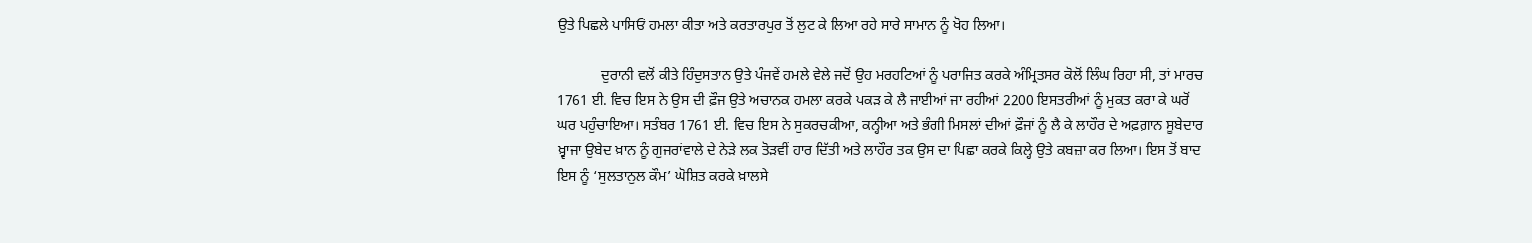ਉਤੇ ਪਿਛਲੇ ਪਾਸਿਓਂ ਹਮਲਾ ਕੀਤਾ ਅਤੇ ਕਰਤਾਰਪੁਰ ਤੋਂ ਲੁਟ ਕੇ ਲਿਆ ਰਹੇ ਸਾਰੇ ਸਾਮਾਨ ਨੂੰ ਖੋਹ ਲਿਆ।

            ਦੁਰਾਨੀ ਵਲੋਂ ਕੀਤੇ ਹਿੰਦੁਸਤਾਨ ਉਤੇ ਪੰਜਵੇਂ ਹਮਲੇ ਵੇਲੇ ਜਦੋਂ ਉਹ ਮਰਹਟਿਆਂ ਨੂੰ ਪਰਾਜਿਤ ਕਰਕੇ ਅੰਮ੍ਰਿਤਸਰ ਕੋਲੋਂ ਲਿੰਘ ਰਿਹਾ ਸੀ, ਤਾਂ ਮਾਰਚ 1761 ਈ. ਵਿਚ ਇਸ ਨੇ ਉਸ ਦੀ ਫ਼ੌਜ ਉਤੇ ਅਚਾਨਕ ਹਮਲਾ ਕਰਕੇ ਪਕੜ ਕੇ ਲੈ ਜਾਈਆਂ ਜਾ ਰਹੀਆਂ 2200 ਇਸਤਰੀਆਂ ਨੂੰ ਮੁਕਤ ਕਰਾ ਕੇ ਘਰੋਂ ਘਰ ਪਹੁੰਚਾਇਆ। ਸਤੰਬਰ 1761 ਈ. ਵਿਚ ਇਸ ਨੇ ਸੁਕਰਚਕੀਆ, ਕਨ੍ਹੀਆ ਅਤੇ ਭੰਗੀ ਮਿਸਲਾਂ ਦੀਆਂ ਫ਼ੌਜਾਂ ਨੂੰ ਲੈ ਕੇ ਲਾਹੌਰ ਦੇ ਅਫ਼ਗ਼ਾਨ ਸੂਬੇਦਾਰ ਖ਼੍ਵਾਜਾ ਉਬੇਦ ਖ਼ਾਨ ਨੂੰ ਗੁਜਰਾਂਵਾਲੇ ਦੇ ਨੇੜੇ ਲਕ ਤੋੜਵੀਂ ਹਾਰ ਦਿੱਤੀ ਅਤੇ ਲਾਹੌਰ ਤਕ ਉਸ ਦਾ ਪਿਛਾ ਕਰਕੇ ਕਿਲ੍ਹੇ ਉਤੇ ਕਬਜ਼ਾ ਕਰ ਲਿਆ। ਇਸ ਤੋਂ ਬਾਦ ਇਸ ਨੂੰ ‘ਸੁਲਤਾਨੁਲ ਕੌਮ’ ਘੋਸ਼ਿਤ ਕਰਕੇ ਖ਼ਾਲਸੇ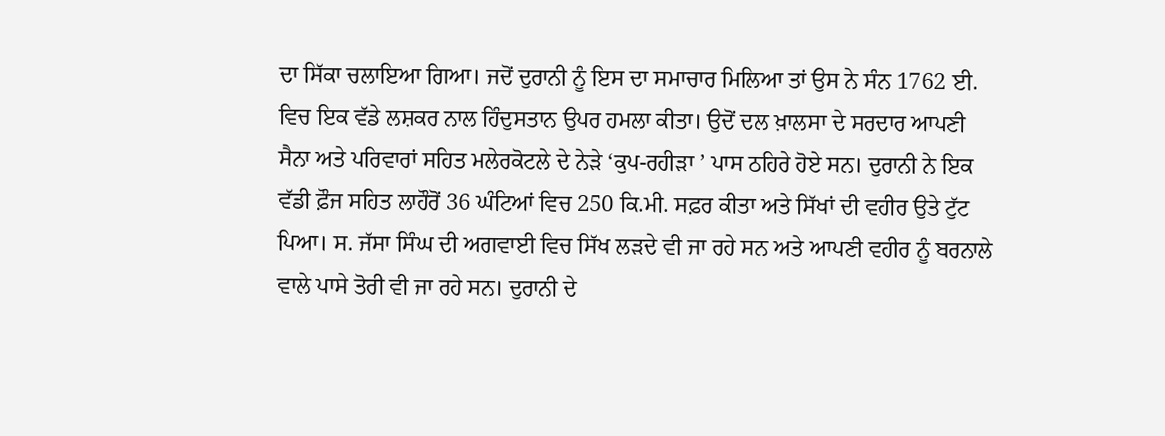ਦਾ ਸਿੱਕਾ ਚਲਾਇਆ ਗਿਆ। ਜਦੋਂ ਦੁਰਾਨੀ ਨੂੰ ਇਸ ਦਾ ਸਮਾਚਾਰ ਮਿਲਿਆ ਤਾਂ ਉਸ ਨੇ ਸੰਨ 1762 ਈ. ਵਿਚ ਇਕ ਵੱਡੇ ਲਸ਼ਕਰ ਨਾਲ ਹਿੰਦੁਸਤਾਨ ਉਪਰ ਹਮਲਾ ਕੀਤਾ। ਉਦੋਂ ਦਲ ਖ਼ਾਲਸਾ ਦੇ ਸਰਦਾਰ ਆਪਣੀ ਸੈਨਾ ਅਤੇ ਪਰਿਵਾਰਾਂ ਸਹਿਤ ਮਲੇਰਕੋਟਲੇ ਦੇ ਨੇੜੇ ‘ਕੁਪ-ਰਹੀੜਾ ’ ਪਾਸ ਠਹਿਰੇ ਹੋਏ ਸਨ। ਦੁਰਾਨੀ ਨੇ ਇਕ ਵੱਡੀ ਫ਼ੌਜ ਸਹਿਤ ਲਾਹੌਰੋਂ 36 ਘੰਟਿਆਂ ਵਿਚ 250 ਕਿ.ਮੀ. ਸਫ਼ਰ ਕੀਤਾ ਅਤੇ ਸਿੱਖਾਂ ਦੀ ਵਹੀਰ ਉਤੇ ਟੁੱਟ ਪਿਆ। ਸ. ਜੱਸਾ ਸਿੰਘ ਦੀ ਅਗਵਾਈ ਵਿਚ ਸਿੱਖ ਲੜਦੇ ਵੀ ਜਾ ਰਹੇ ਸਨ ਅਤੇ ਆਪਣੀ ਵਹੀਰ ਨੂੰ ਬਰਨਾਲੇ ਵਾਲੇ ਪਾਸੇ ਤੋਰੀ ਵੀ ਜਾ ਰਹੇ ਸਨ। ਦੁਰਾਨੀ ਦੇ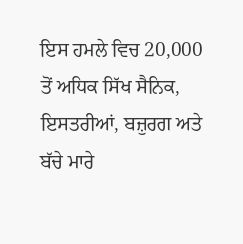ਇਸ ਹਮਲੇ ਵਿਚ 20,000 ਤੋਂ ਅਧਿਕ ਸਿੱਖ ਸੈਨਿਕ, ਇਸਤਰੀਆਂ, ਬਜ਼ੁਰਗ ਅਤੇ ਬੱਚੇ ਮਾਰੇ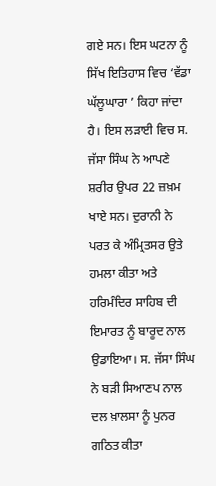ਗਏ ਸਨ। ਇਸ ਘਟਨਾ ਨੂੰ ਸਿੱਖ ਇਤਿਹਾਸ ਵਿਚ ‘ਵੱਡਾ ਘੱਲੂਘਾਰਾ ’ ਕਿਹਾ ਜਾਂਦਾ ਹੈ। ਇਸ ਲੜਾਈ ਵਿਚ ਸ. ਜੱਸਾ ਸਿੰਘ ਨੇ ਆਪਣੇ ਸ਼ਰੀਰ ਉਪਰ 22 ਜ਼ਖ਼ਮ ਖਾਏ ਸਨ। ਦੁਰਾਨੀ ਨੇ ਪਰਤ ਕੇ ਅੰਮ੍ਰਿਤਸਰ ਉਤੇ ਹਮਲਾ ਕੀਤਾ ਅਤੇ ਹਰਿਮੰਦਿਰ ਸਾਹਿਬ ਦੀ ਇਮਾਰਤ ਨੂੰ ਬਾਰੂਦ ਨਾਲ ਉਡਾਇਆ। ਸ. ਜੱਸਾ ਸਿੰਘ ਨੇ ਬੜੀ ਸਿਆਣਪ ਨਾਲ ਦਲ ਖ਼ਾਲਸਾ ਨੂੰ ਪੁਨਰ ਗਠਿਤ ਕੀਤਾ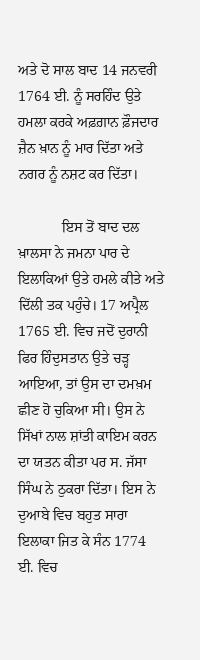ਅਤੇ ਦੋ ਸਾਲ ਬਾਦ 14 ਜਨਵਰੀ 1764 ਈ. ਨੂੰ ਸਰਹਿੰਦ ਉਤੇ ਹਮਲਾ ਕਰਕੇ ਅਫ਼ਗ਼ਾਨ ਫ਼ੌਜਦਾਰ ਜ਼ੈਨ ਖ਼ਾਨ ਨੂੰ ਮਾਰ ਦਿੱਤਾ ਅਤੇ ਨਗਰ ਨੂੰ ਨਸ਼ਟ ਕਰ ਦਿੱਤਾ।

            ਇਸ ਤੋਂ ਬਾਦ ਦਲ ਖ਼ਾਲਸਾ ਨੇ ਜਮਨਾ ਪਾਰ ਦੇ ਇਲਾਕਿਆਂ ਉਤੇ ਹਮਲੇ ਕੀਤੇ ਅਤੇ ਦਿੱਲੀ ਤਕ ਪਹੁੰਚੇ। 17 ਅਪ੍ਰੈਲ 1765 ਈ. ਵਿਚ ਜਦੋਂ ਦੁਰਾਨੀ ਫਿਰ ਹਿੰਦੁਸਤਾਨ ਉਤੇ ਚੜ੍ਹ ਆਇਆ, ਤਾਂ ਉਸ ਦਾ ਦਮਖ਼ਮ ਛੀਣ ਹੋ ਚੁਕਿਆ ਸੀ। ਉਸ ਨੇ ਸਿੱਖਾਂ ਨਾਲ ਸ਼ਾਂਤੀ ਕਾਇਮ ਕਰਨ ਦਾ ਯਤਨ ਕੀਤਾ ਪਰ ਸ. ਜੱਸਾ ਸਿੰਘ ਨੇ ਠੁਕਰਾ ਦਿੱਤਾ। ਇਸ ਨੇ ਦੁਆਬੇ ਵਿਚ ਬਹੁਤ ਸਾਰਾ ਇਲਾਕਾ ਜਿਤ ਕੇ ਸੰਨ 1774 ਈ. ਵਿਚ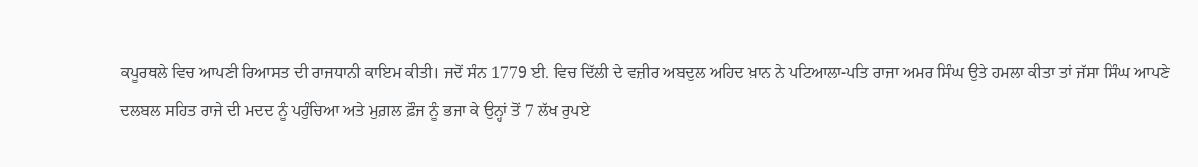ਕਪੂਰਥਲੇ ਵਿਚ ਆਪਣੀ ਰਿਆਸਤ ਦੀ ਰਾਜਧਾਨੀ ਕਾਇਮ ਕੀਤੀ। ਜਦੋਂ ਸੰਨ 1779 ਈ. ਵਿਚ ਦਿੱਲੀ ਦੇ ਵਜ਼ੀਰ ਅਬਦੁਲ ਅਹਿਦ ਖ਼ਾਨ ਨੇ ਪਟਿਆਲਾ-ਪਤਿ ਰਾਜਾ ਅਮਰ ਸਿੰਘ ਉਤੇ ਹਮਲਾ ਕੀਤਾ ਤਾਂ ਜੱਸਾ ਸਿੰਘ ਆਪਣੇ ਦਲਬਲ ਸਹਿਤ ਰਾਜੇ ਦੀ ਮਦਦ ਨੂੰ ਪਹੁੰਚਿਆ ਅਤੇ ਮੁਗ਼ਲ ਫ਼ੌਜ ਨੂੰ ਭਜਾ ਕੇ ਉਨ੍ਹਾਂ ਤੋਂ 7 ਲੱਖ ਰੁਪਏ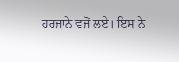ਹਰਜਾਨੇ ਵਜੋਂ ਲਏ। ਇਸ ਨੇ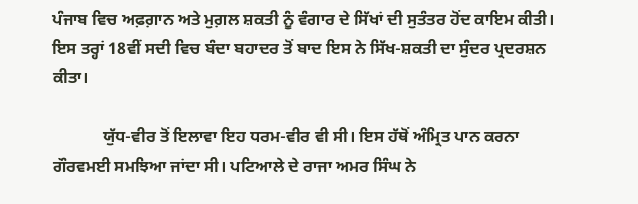ਪੰਜਾਬ ਵਿਚ ਅਫ਼ਗ਼ਾਨ ਅਤੇ ਮੁਗ਼ਲ ਸ਼ਕਤੀ ਨੂੰ ਵੰਗਾਰ ਦੇ ਸਿੱਖਾਂ ਦੀ ਸੁਤੰਤਰ ਹੋਂਦ ਕਾਇਮ ਕੀਤੀ। ਇਸ ਤਰ੍ਹਾਂ 18ਵੀਂ ਸਦੀ ਵਿਚ ਬੰਦਾ ਬਹਾਦਰ ਤੋਂ ਬਾਦ ਇਸ ਨੇ ਸਿੱਖ-ਸ਼ਕਤੀ ਦਾ ਸੁੰਦਰ ਪ੍ਰਦਰਸ਼ਨ ਕੀਤਾ।

            ਯੁੱਧ-ਵੀਰ ਤੋਂ ਇਲਾਵਾ ਇਹ ਧਰਮ-ਵੀਰ ਵੀ ਸੀ। ਇਸ ਹੱਥੋਂ ਅੰਮ੍ਰਿਤ ਪਾਨ ਕਰਨਾ ਗੌਰਵਮਈ ਸਮਝਿਆ ਜਾਂਦਾ ਸੀ। ਪਟਿਆਲੇ ਦੇ ਰਾਜਾ ਅਮਰ ਸਿੰਘ ਨੇ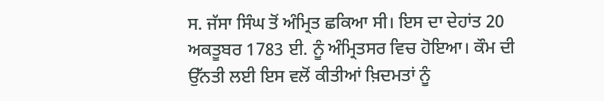ਸ. ਜੱਸਾ ਸਿੰਘ ਤੋਂ ਅੰਮ੍ਰਿਤ ਛਕਿਆ ਸੀ। ਇਸ ਦਾ ਦੇਹਾਂਤ 20 ਅਕਤੂਬਰ 1783 ਈ. ਨੂੰ ਅੰਮ੍ਰਿਤਸਰ ਵਿਚ ਹੋਇਆ। ਕੌਮ ਦੀ ਉੱਨਤੀ ਲਈ ਇਸ ਵਲੋਂ ਕੀਤੀਆਂ ਖ਼ਿਦਮਤਾਂ ਨੂੰ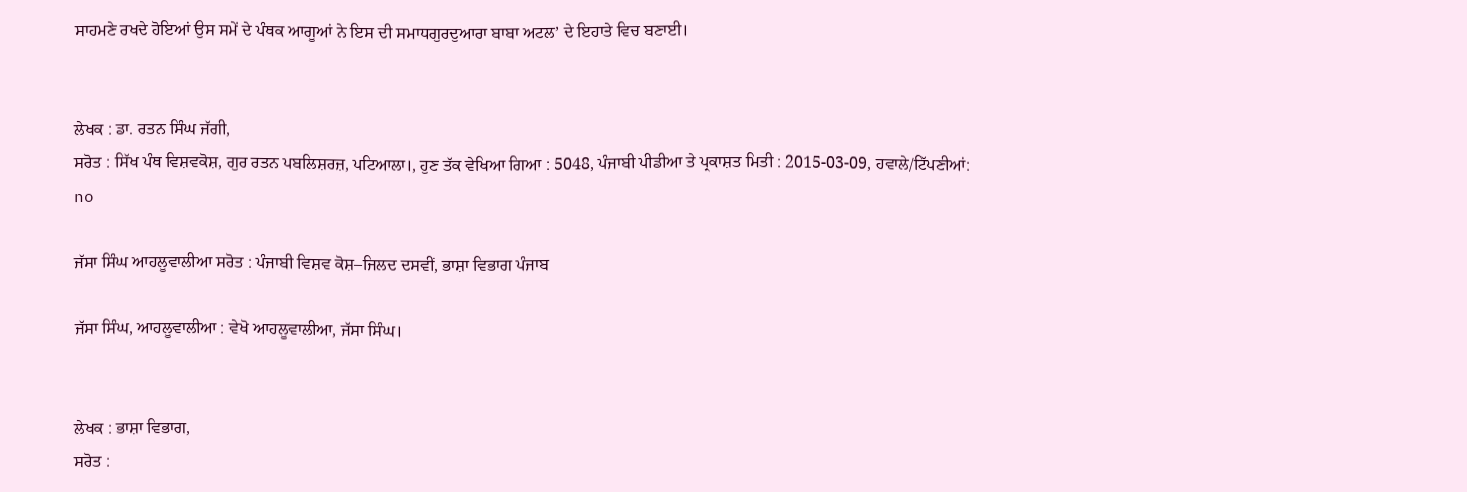ਸਾਹਮਣੇ ਰਖਦੇ ਹੋਇਆਂ ਉਸ ਸਮੇਂ ਦੇ ਪੰਥਕ ਆਗੂਆਂ ਨੇ ਇਸ ਦੀ ਸਮਾਧਗੁਰਦੁਆਰਾ ਬਾਬਾ ਅਟਲ’ ਦੇ ਇਹਾਤੇ ਵਿਚ ਬਣਾਈ।


ਲੇਖਕ : ਡਾ. ਰਤਨ ਸਿੰਘ ਜੱਗੀ,
ਸਰੋਤ : ਸਿੱਖ ਪੰਥ ਵਿਸ਼ਵਕੋਸ਼, ਗੁਰ ਰਤਨ ਪਬਲਿਸ਼ਰਜ਼, ਪਟਿਆਲਾ।, ਹੁਣ ਤੱਕ ਵੇਖਿਆ ਗਿਆ : 5048, ਪੰਜਾਬੀ ਪੀਡੀਆ ਤੇ ਪ੍ਰਕਾਸ਼ਤ ਮਿਤੀ : 2015-03-09, ਹਵਾਲੇ/ਟਿੱਪਣੀਆਂ: no

ਜੱਸਾ ਸਿੰਘ ਆਹਲੂਵਾਲੀਆ ਸਰੋਤ : ਪੰਜਾਬੀ ਵਿਸ਼ਵ ਕੋਸ਼–ਜਿਲਦ ਦਸਵੀਂ, ਭਾਸ਼ਾ ਵਿਭਾਗ ਪੰਜਾਬ

ਜੱਸਾ ਸਿੰਘ, ਆਹਲੂਵਾਲੀਆ : ਵੇਖੋ ਆਹਲੂਵਾਲੀਆ, ਜੱਸਾ ਸਿੰਘ।


ਲੇਖਕ : ਭਾਸ਼ਾ ਵਿਭਾਗ,
ਸਰੋਤ :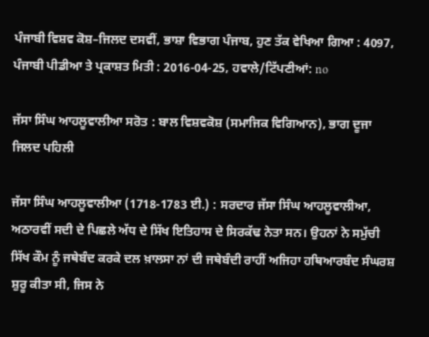ਪੰਜਾਬੀ ਵਿਸ਼ਵ ਕੋਸ਼–ਜਿਲਦ ਦਸਵੀਂ, ਭਾਸ਼ਾ ਵਿਭਾਗ ਪੰਜਾਬ, ਹੁਣ ਤੱਕ ਵੇਖਿਆ ਗਿਆ : 4097, ਪੰਜਾਬੀ ਪੀਡੀਆ ਤੇ ਪ੍ਰਕਾਸ਼ਤ ਮਿਤੀ : 2016-04-25, ਹਵਾਲੇ/ਟਿੱਪਣੀਆਂ: no

ਜੱਸਾ ਸਿੰਘ ਆਹਲੂਵਾਲੀਆ ਸਰੋਤ : ਬਾਲ ਵਿਸ਼ਵਕੋਸ਼ (ਸਮਾਜਿਕ ਵਿਗਿਆਨ), ਭਾਗ ਦੂਜਾ ਜਿਲਦ ਪਹਿਲੀ

ਜੱਸਾ ਸਿੰਘ ਆਹਲੂਵਾਲੀਆ (1718-1783 ਈ.) : ਸਰਦਾਰ ਜੱਸਾ ਸਿੰਘ ਆਹਲੂਵਾਲੀਆ, ਅਠਾਰਵੀਂ ਸਦੀ ਦੇ ਪਿਛਲੇ ਅੱਧ ਦੇ ਸਿੱਖ ਇਤਿਹਾਸ ਦੇ ਸਿਰਕੱਢ ਨੇਤਾ ਸਨ। ਉਹਨਾਂ ਨੇ ਸਮੁੱਚੀ ਸਿੱਖ ਕੌਮ ਨੂੰ ਜਥੇਬੰਦ ਕਰਕੇ ਦਲ ਖ਼ਾਲਸਾ ਨਾਂ ਦੀ ਜਥੇਬੰਦੀ ਰਾਹੀਂ ਅਜਿਹਾ ਹਥਿਆਰਬੰਦ ਸੰਘਰਸ਼ ਸ਼ੁਰੂ ਕੀਤਾ ਸੀ, ਜਿਸ ਨੇ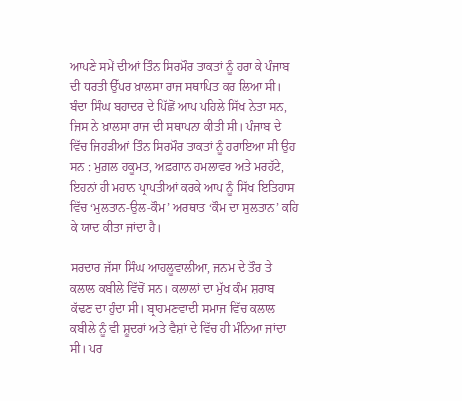ਆਪਣੇ ਸਮੇਂ ਦੀਆਂ ਤਿੰਨ ਸਿਰਮੌਰ ਤਾਕਤਾਂ ਨੂੰ ਹਰਾ ਕੇ ਪੰਜਾਬ ਦੀ ਧਰਤੀ ਉੱਪਰ ਖ਼ਾਲਸਾ ਰਾਜ ਸਥਾਪਿਤ ਕਰ ਲਿਆ ਸੀ। ਬੰਦਾ ਸਿੰਘ ਬਹਾਦਰ ਦੇ ਪਿੱਛੋਂ ਆਪ ਪਹਿਲੇ ਸਿੱਖ ਨੇਤਾ ਸਨ, ਜਿਸ ਨੇ ਖ਼ਾਲਸਾ ਰਾਜ ਦੀ ਸਥਾਪਨਾ ਕੀਤੀ ਸੀ। ਪੰਜਾਬ ਦੇ ਵਿੱਚ ਜਿਹੜੀਆਂ ਤਿੰਨ ਸਿਰਮੌਰ ਤਾਕਤਾਂ ਨੂੰ ਹਰਾਇਆ ਸੀ ਉਹ ਸਨ : ਮੁਗ਼ਲ ਹਕੂਮਤ, ਅਫ਼ਗਾਨ ਹਮਲਾਵਰ ਅਤੇ ਮਰਹੱਟੇ, ਇਹਨਾਂ ਹੀ ਮਹਾਨ ਪ੍ਰਾਪਤੀਆਂ ਕਰਕੇ ਆਪ ਨੂੰ ਸਿੱਖ ਇਤਿਹਾਸ ਵਿੱਚ ‘ਮੁਲਤਾਨ-ਉਲ-ਕੌਮ’ ਅਰਥਾਤ ‘ਕੌਮ ਦਾ ਸੁਲਤਾਨ’ ਕਹਿ ਕੇ ਯਾਦ ਕੀਤਾ ਜਾਂਦਾ ਹੈ।

ਸਰਦਾਰ ਜੱਸਾ ਸਿੰਘ ਆਹਲੂਵਾਲੀਆ, ਜਨਮ ਦੇ ਤੌਰ ਤੇ ਕਲਾਲ ਕਬੀਲੇ ਵਿੱਚੋਂ ਸਨ। ਕਲਾਲਾਂ ਦਾ ਮੁੱਖ ਕੰਮ ਸ਼ਰਾਬ ਕੱਢਣ ਦਾ ਹੁੰਦਾ ਸੀ। ਬ੍ਰਾਹਮਣਵਾਦੀ ਸਮਾਜ ਵਿੱਚ ਕਲਾਲ ਕਬੀਲੇ ਨੂੰ ਵੀ ਸ਼ੂਦਰਾਂ ਅਤੇ ਵੈਸ਼ਾਂ ਦੇ ਵਿੱਚ ਹੀ ਮੰਨਿਆ ਜਾਂਦਾ ਸੀ। ਪਰ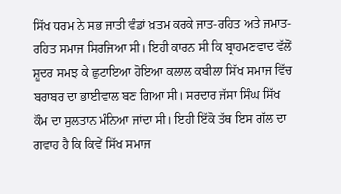ਸਿੱਖ ਧਰਮ ਨੇ ਸਭ ਜਾਤੀ ਵੰਡਾਂ ਖ਼ਤਮ ਕਰਕੇ ਜਾਤ-ਰਹਿਤ ਅਤੇ ਜਮਾਤ-ਰਹਿਤ ਸਮਾਜ ਸਿਰਜਿਆ ਸੀ। ਇਹੀ ਕਾਰਨ ਸੀ ਕਿ ਬ੍ਰਾਹਮਣਵਾਦ ਵੱਲੋਂ ਸ਼ੂਦਰ ਸਮਝ ਕੇ ਛੁਟਾਇਆ ਹੋਇਆ ਕਲਾਲ ਕਬੀਲਾ ਸਿੱਖ ਸਮਾਜ ਵਿੱਚ ਬਰਾਬਰ ਦਾ ਭਾਈਵਾਲ ਬਣ ਗਿਆ ਸੀ। ਸਰਦਾਰ ਜੱਸਾ ਸਿੰਘ ਸਿੱਖ ਕੌਮ ਦਾ ਸੁਲਤਾਨ ਮੰਨਿਆ ਜਾਂਦਾ ਸੀ। ਇਹੀ ਇੱਕੋ ਤੱਥ ਇਸ ਗੱਲ ਦਾ ਗਵਾਹ ਹੈ ਕਿ ਕਿਵੇਂ ਸਿੱਖ ਸਮਾਜ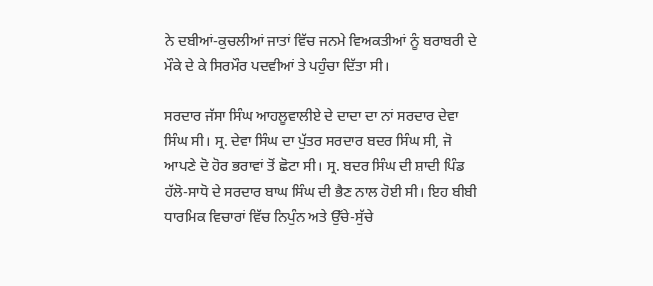ਨੇ ਦਬੀਆਂ-ਕੁਚਲੀਆਂ ਜਾਤਾਂ ਵਿੱਚ ਜਨਮੇ ਵਿਅਕਤੀਆਂ ਨੂੰ ਬਰਾਬਰੀ ਦੇ ਮੌਕੇ ਦੇ ਕੇ ਸਿਰਮੌਰ ਪਦਵੀਆਂ ਤੇ ਪਹੁੰਚਾ ਦਿੱਤਾ ਸੀ।

ਸਰਦਾਰ ਜੱਸਾ ਸਿੰਘ ਆਹਲੂਵਾਲੀਏ ਦੇ ਦਾਦਾ ਦਾ ਨਾਂ ਸਰਦਾਰ ਦੇਵਾ ਸਿੰਘ ਸੀ। ਸ੍ਰ. ਦੇਵਾ ਸਿੰਘ ਦਾ ਪੁੱਤਰ ਸਰਦਾਰ ਬਦਰ ਸਿੰਘ ਸੀ, ਜੋ ਆਪਣੇ ਦੋ ਹੋਰ ਭਰਾਵਾਂ ਤੋਂ ਛੋਟਾ ਸੀ। ਸ੍ਰ. ਬਦਰ ਸਿੰਘ ਦੀ ਸ਼ਾਦੀ ਪਿੰਡ ਹੱਲੋ-ਸਾਧੋ ਦੇ ਸਰਦਾਰ ਬਾਘ ਸਿੰਘ ਦੀ ਭੈਣ ਨਾਲ ਹੋਈ ਸੀ। ਇਹ ਬੀਬੀ ਧਾਰਮਿਕ ਵਿਚਾਰਾਂ ਵਿੱਚ ਨਿਪੁੰਨ ਅਤੇ ਉੱਚੇ-ਸੁੱਚੇ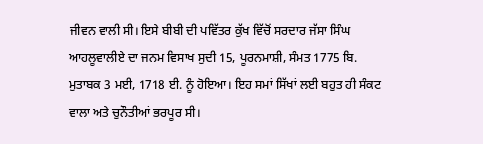ਜੀਵਨ ਵਾਲੀ ਸੀ। ਇਸੇ ਬੀਬੀ ਦੀ ਪਵਿੱਤਰ ਕੁੱਖ ਵਿੱਚੋਂ ਸਰਦਾਰ ਜੱਸਾ ਸਿੰਘ ਆਹਲੂਵਾਲੀਏ ਦਾ ਜਨਮ ਵਿਸਾਖ ਸੁਦੀ 15, ਪੂਰਨਮਾਸ਼ੀ, ਸੰਮਤ 1775 ਬਿ. ਮੁਤਾਬਕ 3 ਮਈ, 1718 ਈ. ਨੂੰ ਹੋਇਆ। ਇਹ ਸਮਾਂ ਸਿੱਖਾਂ ਲਈ ਬਹੁਤ ਹੀ ਸੰਕਟ ਵਾਲਾ ਅਤੇ ਚੁਨੌਤੀਆਂ ਭਰਪੂਰ ਸੀ।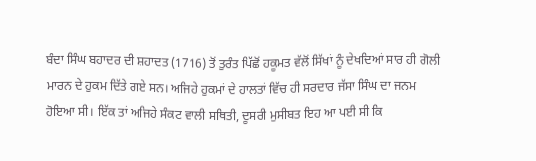ਬੰਦਾ ਸਿੰਘ ਬਹਾਦਰ ਦੀ ਸ਼ਹਾਦਤ (1716) ਤੋਂ ਤੁਰੰਤ ਪਿੱਛੋਂ ਹਕੂਮਤ ਵੱਲੋਂ ਸਿੱਖਾਂ ਨੂੰ ਦੇਖਦਿਆਂ ਸਾਰ ਹੀ ਗੋਲੀ ਮਾਰਨ ਦੇ ਹੁਕਮ ਦਿੱਤੇ ਗਏ ਸਨ। ਅਜਿਹੇ ਹੁਕਮਾਂ ਦੇ ਹਾਲਤਾਂ ਵਿੱਚ ਹੀ ਸਰਦਾਰ ਜੱਸਾ ਸਿੰਘ ਦਾ ਜਨਮ ਹੋਇਆ ਸੀ। ਇੱਕ ਤਾਂ ਅਜਿਹੇ ਸੰਕਟ ਵਾਲੀ ਸਥਿਤੀ, ਦੂਸਰੀ ਮੁਸੀਬਤ ਇਹ ਆ ਪਈ ਸੀ ਕਿ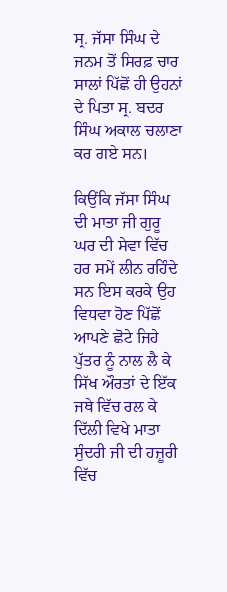ਸ੍ਰ. ਜੱਸਾ ਸਿੰਘ ਦੇ ਜਨਮ ਤੋਂ ਸਿਰਫ਼ ਚਾਰ ਸਾਲਾਂ ਪਿੱਛੋਂ ਹੀ ਉਹਨਾਂ ਦੇ ਪਿਤਾ ਸ੍ਰ. ਬਦਰ ਸਿੰਘ ਅਕਾਲ ਚਲਾਣਾ ਕਰ ਗਏ ਸਨ।

ਕਿਉਂਕਿ ਜੱਸਾ ਸਿੰਘ ਦੀ ਮਾਤਾ ਜੀ ਗੁਰੂ ਘਰ ਦੀ ਸੇਵਾ ਵਿੱਚ ਹਰ ਸਮੇਂ ਲੀਨ ਰਹਿੰਦੇ ਸਨ ਇਸ ਕਰਕੇ ਉਹ ਵਿਧਵਾ ਹੋਣ ਪਿੱਛੋਂ ਆਪਣੇ ਛੋਟੇ ਜਿਹੇ ਪੁੱਤਰ ਨੂੰ ਨਾਲ ਲੈ ਕੇ ਸਿੱਖ ਔਰਤਾਂ ਦੇ ਇੱਕ ਜਥੇ ਵਿੱਚ ਰਲ ਕੇ ਦਿੱਲੀ ਵਿਖੇ ਮਾਤਾ ਸੁੰਦਰੀ ਜੀ ਦੀ ਹਜ਼ੂਰੀ ਵਿੱਚ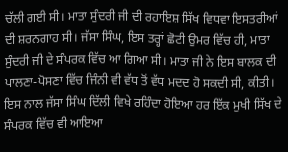ਚੱਲੀ ਗਈ ਸੀ। ਮਾਤਾ ਸੁੰਦਰੀ ਜੀ ਦੀ ਰਹਾਇਸ਼ ਸਿੱਖ ਵਿਧਵਾ ਇਸਤਰੀਆਂ ਦੀ ਸ਼ਰਨਗਾਹ ਸੀ। ਜੱਸਾ ਸਿੰਘ, ਇਸ ਤਰ੍ਹਾਂ ਛੋਟੀ ਉਮਰ ਵਿੱਚ ਹੀ, ਮਾਤਾ ਸੁੰਦਰੀ ਜੀ ਦੇ ਸੰਪਰਕ ਵਿੱਚ ਆ ਗਿਆ ਸੀ। ਮਾਤਾ ਜੀ ਨੇ ਇਸ ਬਾਲਕ ਦੀ ਪਾਲਣਾ-ਪੋਸਣਾ ਵਿੱਚ ਜਿੰਨੀ ਵੀ ਵੱਧ ਤੋਂ ਵੱਧ ਮਦਦ ਹੋ ਸਕਦੀ ਸੀ, ਕੀਤੀ। ਇਸ ਨਾਲ ਜੱਸਾ ਸਿੰਘ ਦਿੱਲੀ ਵਿਖੇ ਰਹਿੰਦਾ ਹੋਇਆ ਹਰ ਇੱਕ ਮੁਖੀ ਸਿੱਖ ਦੇ ਸੰਪਰਕ ਵਿੱਚ ਵੀ ਆਇਆ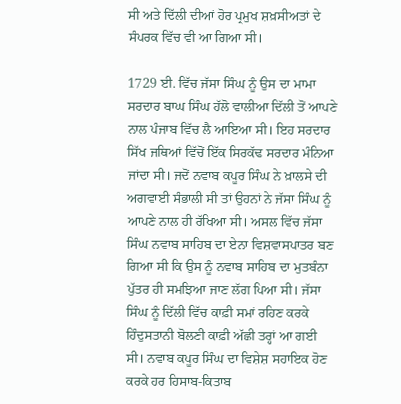ਸੀ ਅਤੇ ਦਿੱਲੀ ਦੀਆਂ ਹੋਰ ਪ੍ਰਮੁਖ ਸ਼ਖ਼ਸੀਅਤਾਂ ਦੇ ਸੰਪਰਕ ਵਿੱਚ ਵੀ ਆ ਗਿਆ ਸੀ।

1729 ਈ. ਵਿੱਚ ਜੱਸਾ ਸਿੰਘ ਨੂੰ ਉਸ ਦਾ ਮਾਮਾ ਸਰਦਾਰ ਬਾਘ ਸਿੰਘ ਹੱਲੋ ਵਾਲੀਆ ਦਿੱਲੀ ਤੋਂ ਆਪਣੇ ਨਾਲ ਪੰਜਾਬ ਵਿੱਚ ਲੈ ਆਇਆ ਸੀ। ਇਹ ਸਰਦਾਰ ਸਿੱਖ ਜਥਿਆਂ ਵਿੱਚੋਂ ਇੱਕ ਸਿਰਕੱਢ ਸਰਦਾਰ ਮੰਨਿਆ ਜਾਂਦਾ ਸੀ। ਜਦੋਂ ਨਵਾਬ ਕਪੂਰ ਸਿੰਘ ਨੇ ਖ਼ਾਲਸੇ ਦੀ ਅਗਵਾਈ ਸੰਭਾਲੀ ਸੀ ਤਾਂ ਉਹਨਾਂ ਨੇ ਜੱਸਾ ਸਿੰਘ ਨੂੰ ਆਪਣੇ ਨਾਲ ਹੀ ਰੱਖਿਆ ਸੀ। ਅਸਲ ਵਿੱਚ ਜੱਸਾ ਸਿੰਘ ਨਵਾਬ ਸਾਹਿਬ ਦਾ ਏਨਾ ਵਿਸ਼ਵਾਸਪਾਤਰ ਬਣ ਗਿਆ ਸੀ ਕਿ ਉਸ ਨੂੰ ਨਵਾਬ ਸਾਹਿਬ ਦਾ ਮੁਤਬੰਨਾ ਪੁੱਤਰ ਹੀ ਸਮਝਿਆ ਜਾਣ ਲੱਗ ਪਿਆ ਸੀ। ਜੱਸਾ ਸਿੰਘ ਨੂੰ ਦਿੱਲੀ ਵਿੱਚ ਕਾਫ਼ੀ ਸਮਾਂ ਰਹਿਣ ਕਰਕੇ ਹਿੰਦੁਸਤਾਨੀ ਬੋਲਣੀ ਕਾਫ਼ੀ ਅੱਛੀ ਤਰ੍ਹਾਂ ਆ ਗਈ ਸੀ। ਨਵਾਬ ਕਪੂਰ ਸਿੰਘ ਦਾ ਵਿਸ਼ੇਸ਼ ਸਹਾਇਕ ਹੋਣ ਕਰਕੇ ਹਰ ਹਿਸਾਬ-ਕਿਤਾਬ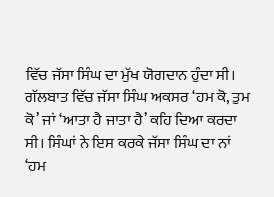ਵਿੱਚ ਜੱਸਾ ਸਿੰਘ ਦਾ ਮੁੱਖ ਯੋਗਦਾਨ ਹੁੰਦਾ ਸੀ। ਗੱਲਬਾਤ ਵਿੱਚ ਜੱਸਾ ਸਿੰਘ ਅਕਸਰ ‘ਹਮ ਕੋ, ਤੁਮ ਕੋ’ ਜਾਂ ‘ਆਤਾ ਹੈ ਜਾਤਾ ਹੈ’ ਕਹਿ ਦਿਆ ਕਰਦਾ ਸੀ। ਸਿੰਘਾਂ ਨੇ ਇਸ ਕਰਕੇ ਜੱਸਾ ਸਿੰਘ ਦਾ ਨਾਂ ‘ਹਮ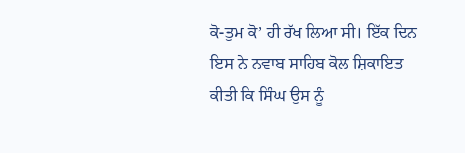ਕੋ-ਤੁਮ ਕੋ’ ਹੀ ਰੱਖ ਲਿਆ ਸੀ। ਇੱਕ ਦਿਨ ਇਸ ਨੇ ਨਵਾਬ ਸਾਹਿਬ ਕੋਲ ਸ਼ਿਕਾਇਤ ਕੀਤੀ ਕਿ ਸਿੰਘ ਉਸ ਨੂੰ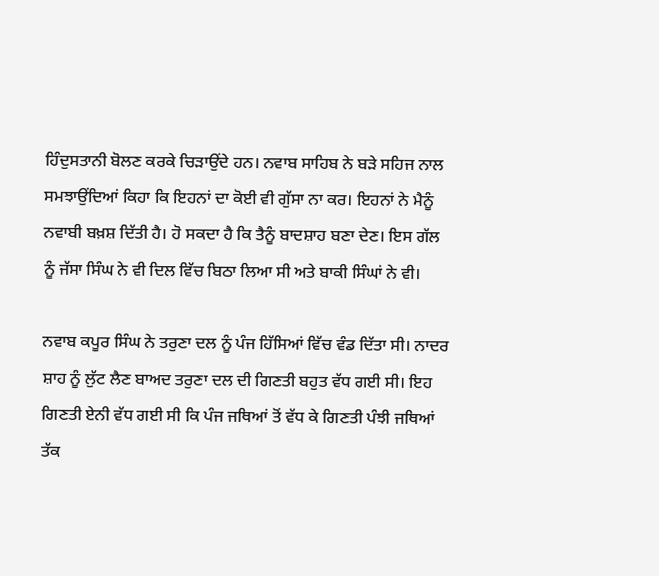ਹਿੰਦੁਸਤਾਨੀ ਬੋਲਣ ਕਰਕੇ ਚਿੜਾਉਂਦੇ ਹਨ। ਨਵਾਬ ਸਾਹਿਬ ਨੇ ਬੜੇ ਸਹਿਜ ਨਾਲ ਸਮਝਾਉਂਦਿਆਂ ਕਿਹਾ ਕਿ ਇਹਨਾਂ ਦਾ ਕੋਈ ਵੀ ਗੁੱਸਾ ਨਾ ਕਰ। ਇਹਨਾਂ ਨੇ ਮੈਨੂੰ ਨਵਾਬੀ ਬਖ਼ਸ਼ ਦਿੱਤੀ ਹੈ। ਹੋ ਸਕਦਾ ਹੈ ਕਿ ਤੈਨੂੰ ਬਾਦਸ਼ਾਹ ਬਣਾ ਦੇਣ। ਇਸ ਗੱਲ ਨੂੰ ਜੱਸਾ ਸਿੰਘ ਨੇ ਵੀ ਦਿਲ ਵਿੱਚ ਬਿਠਾ ਲਿਆ ਸੀ ਅਤੇ ਬਾਕੀ ਸਿੰਘਾਂ ਨੇ ਵੀ।

ਨਵਾਬ ਕਪੂਰ ਸਿੰਘ ਨੇ ਤਰੁਣਾ ਦਲ ਨੂੰ ਪੰਜ ਹਿੱਸਿਆਂ ਵਿੱਚ ਵੰਡ ਦਿੱਤਾ ਸੀ। ਨਾਦਰ ਸ਼ਾਹ ਨੂੰ ਲੁੱਟ ਲੈਣ ਬਾਅਦ ਤਰੁਣਾ ਦਲ ਦੀ ਗਿਣਤੀ ਬਹੁਤ ਵੱਧ ਗਈ ਸੀ। ਇਹ ਗਿਣਤੀ ਏਨੀ ਵੱਧ ਗਈ ਸੀ ਕਿ ਪੰਜ ਜਥਿਆਂ ਤੋਂ ਵੱਧ ਕੇ ਗਿਣਤੀ ਪੰਝੀ ਜਥਿਆਂ ਤੱਕ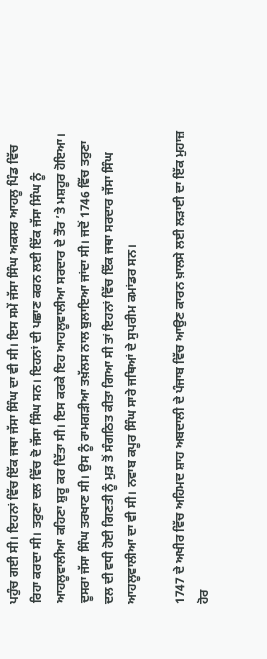ਪਹੁੰਚ ਗਈ ਸੀ। ਇਹਨਾਂ ਵਿੱਚ ਇੱਕ ਜਥਾ ਜੱਸਾ ਸਿੰਘ ਦਾ ਵੀ ਸੀ। ਇਸ ਸਮੇਂ ਜੱਸਾ ਸਿੰਘ ਅਕਸਰ ਆਹਲੂ ਪਿੰਡ ਵਿੱਚ ਰਿਹਾ ਕਰਦਾ ਸੀ। ਤਰੁਣਾ ਦਲ ਵਿੱਚ ਦੋ ਜੱਸਾ ਸਿੰਘ ਸਨ। ਇਹਨਾਂ ਦੀ ਪਛਾਣ ਕਰਨ ਲਈ ਇੱਕ ਜੱਸਾ ਸਿੰਘ ਨੂੰ ਆਹਲੂਵਾਲੀਆ ਕਹਿਣਾ ਸ਼ੁਰੂ ਕਰ ਦਿੱਤਾ ਸੀ। ਇਸ ਕਰਕੇ ਇਹ ਆਹਲੂਵਾਲੀਆ ਸਰਦਾਰ ਦੇ ਤੌਰ ’ਤੇ ਮਸ਼ਹੂਰ ਹੋਇਆ। ਦੂਸਰਾ ਜੱਸਾ ਸਿੰਘ ਤਰਖਾਣ ਸੀ। ਉਸ ਨੂੰ ਰਾਮਗੜੀਆ ਤਖ਼ੱਲਸ ਨਾਲ ਬੁਲਾਇਆ ਜਾਂਦਾ ਸੀ। ਜਦੋਂ 1746 ਵਿੱਚ ਤਰੁਣਾ ਦਲ ਦੀ ਵਧੀ ਹੋਈ ਗਿਣਤੀ ਨੂੰ ਮੁੜ ਤੋਂ ਸੰਗਠਿਤ ਕੀਤਾ ਗਿਆ ਸੀ ਤਾਂ ਇਹਨਾਂ ਵਿੱਚ ਇੱਕ ਜਥਾ ਸਰਦਾਰ ਜੱਸਾ ਸਿੰਘ ਆਹਲੂਵਾਲੀਆ ਦਾ ਵੀ ਸੀ। ਨਵਾਬ ਕਪੂਰ ਸਿੰਘ ਸਾਰੇ ਜਥਿਆਂ ਦੇ ਸੁਪਰੀਮ ਕਮਾਂਡਰ ਸਨ।

1747 ਦੇ ਅਖੀਰ ਵਿੱਚ ਅਹਿਮਦ ਸ਼ਾਹ ਅਬਦਾਲੀ ਦੇ ਪੰਜਾਬ ਵਿੱਚ ਆਉਣ ਕਾਰਨ ਖ਼ਾਲਸੇ ਲਈ ਲੜਾਈ ਦਾ ਇੱਕ ਮੁਹਾਜ਼ ਹੋਰ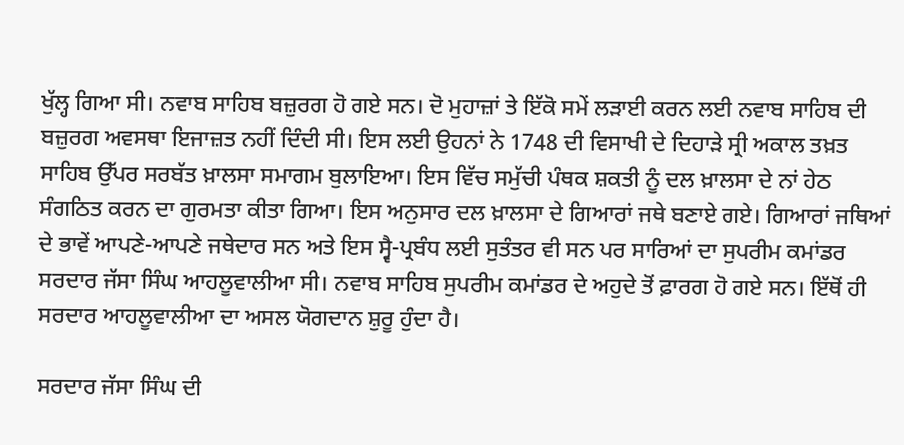ਖੁੱਲ੍ਹ ਗਿਆ ਸੀ। ਨਵਾਬ ਸਾਹਿਬ ਬਜ਼ੁਰਗ ਹੋ ਗਏ ਸਨ। ਦੋ ਮੁਹਾਜ਼ਾਂ ਤੇ ਇੱਕੋ ਸਮੇਂ ਲੜਾਈ ਕਰਨ ਲਈ ਨਵਾਬ ਸਾਹਿਬ ਦੀ ਬਜ਼ੁਰਗ ਅਵਸਥਾ ਇਜਾਜ਼ਤ ਨਹੀਂ ਦਿੰਦੀ ਸੀ। ਇਸ ਲਈ ਉਹਨਾਂ ਨੇ 1748 ਦੀ ਵਿਸਾਖੀ ਦੇ ਦਿਹਾੜੇ ਸ੍ਰੀ ਅਕਾਲ ਤਖ਼ਤ ਸਾਹਿਬ ਉੱਪਰ ਸਰਬੱਤ ਖ਼ਾਲਸਾ ਸਮਾਗਮ ਬੁਲਾਇਆ। ਇਸ ਵਿੱਚ ਸਮੁੱਚੀ ਪੰਥਕ ਸ਼ਕਤੀ ਨੂੰ ਦਲ ਖ਼ਾਲਸਾ ਦੇ ਨਾਂ ਹੇਠ ਸੰਗਠਿਤ ਕਰਨ ਦਾ ਗੁਰਮਤਾ ਕੀਤਾ ਗਿਆ। ਇਸ ਅਨੁਸਾਰ ਦਲ ਖ਼ਾਲਸਾ ਦੇ ਗਿਆਰਾਂ ਜਥੇ ਬਣਾਏ ਗਏ। ਗਿਆਰਾਂ ਜਥਿਆਂ ਦੇ ਭਾਵੇਂ ਆਪਣੇ-ਆਪਣੇ ਜਥੇਦਾਰ ਸਨ ਅਤੇ ਇਸ ਸ੍ਵੈ-ਪ੍ਰਬੰਧ ਲਈ ਸੁਤੰਤਰ ਵੀ ਸਨ ਪਰ ਸਾਰਿਆਂ ਦਾ ਸੁਪਰੀਮ ਕਮਾਂਡਰ ਸਰਦਾਰ ਜੱਸਾ ਸਿੰਘ ਆਹਲੂਵਾਲੀਆ ਸੀ। ਨਵਾਬ ਸਾਹਿਬ ਸੁਪਰੀਮ ਕਮਾਂਡਰ ਦੇ ਅਹੁਦੇ ਤੋਂ ਫ਼ਾਰਗ ਹੋ ਗਏ ਸਨ। ਇੱਥੋਂ ਹੀ ਸਰਦਾਰ ਆਹਲੂਵਾਲੀਆ ਦਾ ਅਸਲ ਯੋਗਦਾਨ ਸ਼ੁਰੂ ਹੁੰਦਾ ਹੈ।

ਸਰਦਾਰ ਜੱਸਾ ਸਿੰਘ ਦੀ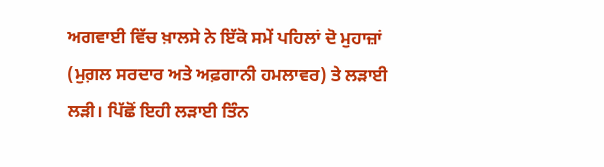ਅਗਵਾਈ ਵਿੱਚ ਖ਼ਾਲਸੇ ਨੇ ਇੱਕੋ ਸਮੇਂ ਪਹਿਲਾਂ ਦੋ ਮੁਹਾਜ਼ਾਂ (ਮੁਗ਼ਲ ਸਰਦਾਰ ਅਤੇ ਅਫ਼ਗਾਨੀ ਹਮਲਾਵਰ) ਤੇ ਲੜਾਈ ਲੜੀ। ਪਿੱਛੋਂ ਇਹੀ ਲੜਾਈ ਤਿੰਨ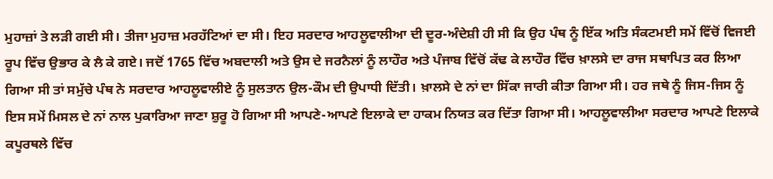ਮੁਹਾਜ਼ਾਂ ਤੇ ਲੜੀ ਗਈ ਸੀ। ਤੀਜਾ ਮੁਹਾਜ਼ ਮਰਹੱਟਿਆਂ ਦਾ ਸੀ। ਇਹ ਸਰਦਾਰ ਆਹਲੂਵਾਲੀਆ ਦੀ ਦੂਰ-ਅੰਦੇਸ਼ੀ ਹੀ ਸੀ ਕਿ ਉਹ ਪੰਥ ਨੂੰ ਇੱਕ ਅਤਿ ਸੰਕਟਮਈ ਸਮੇਂ ਵਿੱਚੋਂ ਵਿਜਈ ਰੂਪ ਵਿੱਚ ਉਭਾਰ ਕੇ ਲੈ ਕੇ ਗਏ। ਜਦੋਂ 1765 ਵਿੱਚ ਅਬਦਾਲੀ ਅਤੇ ਉਸ ਦੇ ਜਰਨੈਲਾਂ ਨੂੰ ਲਾਹੌਰ ਅਤੇ ਪੰਜਾਬ ਵਿੱਚੋਂ ਕੱਢ ਕੇ ਲਾਹੌਰ ਵਿੱਚ ਖ਼ਾਲਸੇ ਦਾ ਰਾਜ ਸਥਾਪਿਤ ਕਰ ਲਿਆ ਗਿਆ ਸੀ ਤਾਂ ਸਮੁੱਚੇ ਪੰਥ ਨੇ ਸਰਦਾਰ ਆਹਲੂਵਾਲੀਏ ਨੂੰ ਸੁਲਤਾਨ ਉਲ-ਕੌਮ ਦੀ ਉਪਾਧੀ ਦਿੱਤੀ। ਖ਼ਾਲਸੇ ਦੇ ਨਾਂ ਦਾ ਸਿੱਕਾ ਜਾਰੀ ਕੀਤਾ ਗਿਆ ਸੀ। ਹਰ ਜਥੇ ਨੂੰ ਜਿਸ-ਜਿਸ ਨੂੰ ਇਸ ਸਮੇਂ ਮਿਸਲ ਦੇ ਨਾਂ ਨਾਲ ਪੁਕਾਰਿਆ ਜਾਣਾ ਸ਼ੁਰੂ ਹੋ ਗਿਆ ਸੀ ਆਪਣੇ-ਆਪਣੇ ਇਲਾਕੇ ਦਾ ਹਾਕਮ ਨਿਯਤ ਕਰ ਦਿੱਤਾ ਗਿਆ ਸੀ। ਆਹਲੂਵਾਲੀਆ ਸਰਦਾਰ ਆਪਣੇ ਇਲਾਕੇ ਕਪੂਰਥਲੇ ਵਿੱਚ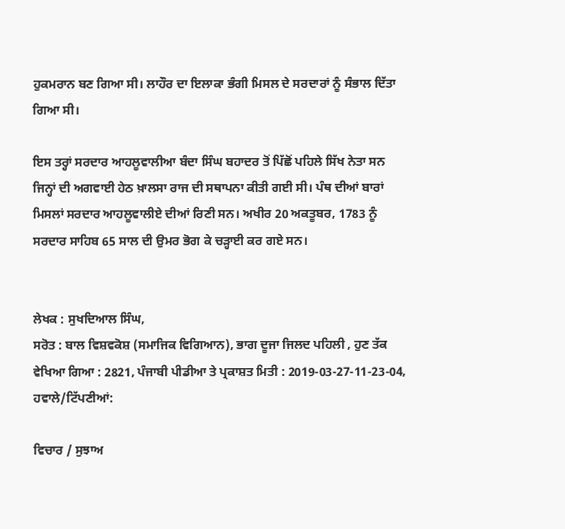ਹੁਕਮਰਾਨ ਬਣ ਗਿਆ ਸੀ। ਲਾਹੌਰ ਦਾ ਇਲਾਕਾ ਭੰਗੀ ਮਿਸਲ ਦੇ ਸਰਦਾਰਾਂ ਨੂੰ ਸੰਭਾਲ ਦਿੱਤਾ ਗਿਆ ਸੀ।

ਇਸ ਤਰ੍ਹਾਂ ਸਰਦਾਰ ਆਹਲੂਵਾਲੀਆ ਬੰਦਾ ਸਿੰਘ ਬਹਾਦਰ ਤੋਂ ਪਿੱਛੋਂ ਪਹਿਲੇ ਸਿੱਖ ਨੇਤਾ ਸਨ ਜਿਨ੍ਹਾਂ ਦੀ ਅਗਵਾਈ ਹੇਠ ਖ਼ਾਲਸਾ ਰਾਜ ਦੀ ਸਥਾਪਨਾ ਕੀਤੀ ਗਈ ਸੀ। ਪੰਥ ਦੀਆਂ ਬਾਰਾਂ ਮਿਸਲਾਂ ਸਰਦਾਰ ਆਹਲੂਵਾਲੀਏ ਦੀਆਂ ਰਿਣੀ ਸਨ। ਅਖੀਰ 20 ਅਕਤੂਬਰ, 1783 ਨੂੰ ਸਰਦਾਰ ਸਾਹਿਬ 65 ਸਾਲ ਦੀ ਉਮਰ ਭੋਗ ਕੇ ਚੜ੍ਹਾਈ ਕਰ ਗਏ ਸਨ।


ਲੇਖਕ : ਸੁਖਦਿਆਲ ਸਿੰਘ,
ਸਰੋਤ : ਬਾਲ ਵਿਸ਼ਵਕੋਸ਼ (ਸਮਾਜਿਕ ਵਿਗਿਆਨ), ਭਾਗ ਦੂਜਾ ਜਿਲਦ ਪਹਿਲੀ , ਹੁਣ ਤੱਕ ਵੇਖਿਆ ਗਿਆ : 2821, ਪੰਜਾਬੀ ਪੀਡੀਆ ਤੇ ਪ੍ਰਕਾਸ਼ਤ ਮਿਤੀ : 2019-03-27-11-23-04, ਹਵਾਲੇ/ਟਿੱਪਣੀਆਂ:

ਵਿਚਾਰ / ਸੁਝਾਅ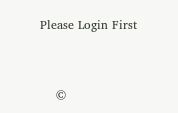Please Login First


    ©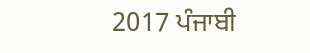2017 ਪੰਜਾਬੀ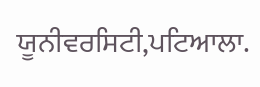ਯੂਨੀਵਰਸਿਟੀ,ਪਟਿਆਲਾ.